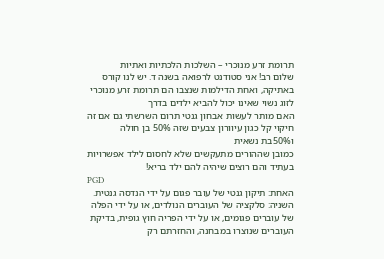תרומת זרע מנוכרי – השלכות הלכתיות ואתיות
שלום רב! אני סטודנט לרפואה בשנה ד. יש לנו קורס באתיקה, ואחת הדילמות שנצבו הם תרומת זרע מנוכרי לזוג נשוי שאינו יכול להביא ילדים בדרך
האם מותר לעשות אבחון גנטי תרום השרשתי גם אם זה חיקוי קל כגון עיוורון צבעים שזה 50% בן חולה
ו50%בת נשאית
כמובן שההורים מתעקשים שלא לחסום לילד אפשרויות בעתיד והם רוצים שיהיה להם ילד בריא!
PGD
האחת: תיקון גנטי של עובר פגום על ידי הנדסה גנטית.
השניה: סלקציה של העוברים הנולדים, או על ידי הפלה של עוברים פגומים, או על ידי הפריה חוץ גופית, בדיקת העוברים שנוצרו במבחנה, והחזרתם רק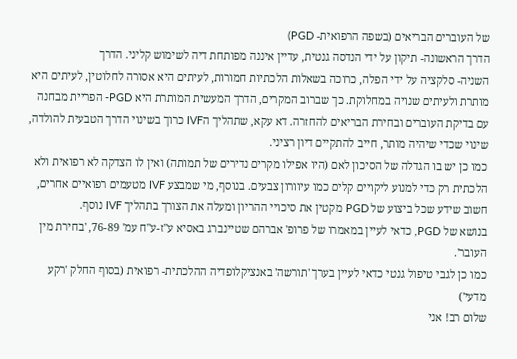של העוברים הבריאים (בשפה הרפואית- PGD)
הדרך הראשונה- תיקון על ידי הנדסה גנטית, עדיין איננה מפותחת דיה לשימוש קליני. הדרך
השניה- סלקציה על ידי הפלה, כרוכה בשאלות הלכתיות חמורות, לעיתים היא אסורה לחלוטין, לעיתים היא מותרת ולעיתים שנויה במחלוקת. כך שברוב המקרים, הדרך המעשית המותרת היא PGD- הפריית מבחנה עם בדיקת העוברים ובחירת הבריאים להחזרה. דא עקא, שתהליך הIVF כרוך בשינוי הדרך הטבעית להולדה, שינוי שכדי שיהיה מותר, חייב להתקיים דיון רציני.
כמו כן יש בו הגדלה של הסיכון לאם (היו אפילו מקרים נדירים של תמותה) ואין לו הצדקה לא רפואית ולא הלכתית רק כדי למנוע ליקויים קלים כמו עיוורון צבעים. בנוסף, מי שמבצע IVF מטעמים רפואיים אחרים, חשוב שידע שכל ביצוע של PGD מקטין את סיכויי ההריון ומעלה את הצורך בתהליך IVF נוסף.
בנושא של PGD, כדאי לעיין במאמרו של פרופ' אברהם שטיינברג באסיא ע"ז-ע"ח עמ' 76-89, 'בחירת מין העובר'.
כמו כן לגבי טיפול גנטי כדאי לעיין בערך 'תורשה' באנציקלופדיה ההלכתית- רפואית (בסוף החלק 'רקע מדעי')
שלום רב! אני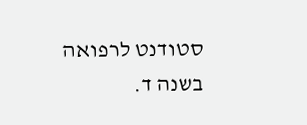סטודנט לרפואה בשנה ד.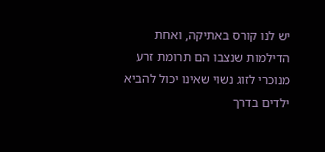יש לנו קורס באתיקה, ואחת הדילמות שנצבו הם תרומת זרע מנוכרי לזוג נשוי שאינו יכול להביא ילדים בדרך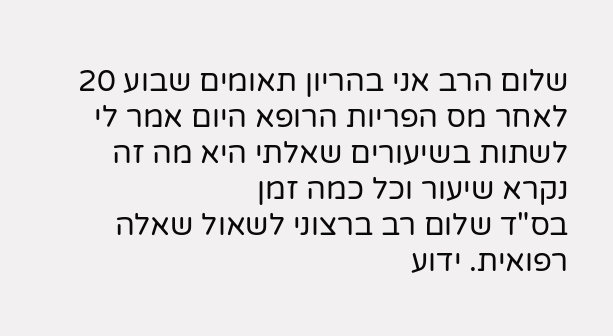שלום הרב אני בהריון תאומים שבוע 20 לאחר מס הפריות הרופא היום אמר לי לשתות בשיעורים שאלתי היא מה זה נקרא שיעור וכל כמה זמן
בס"ד שלום רב ברצוני לשאול שאלה רפואית. ידוע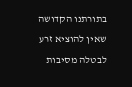בתורתנו הקדושה שאין להוציא זרע לבטלה מסיבות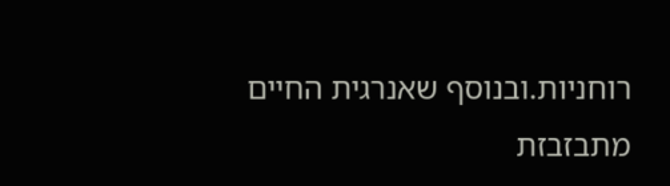רוחניות.ובנוסף שאנרגית החיים מתבזבזת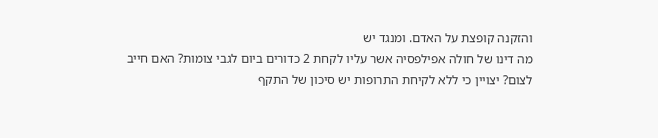והזקנה קופצת על האדם. ומנגד יש
מה דינו של חולה אפילפסיה אשר עליו לקחת 2 כדורים ביום לגבי צומות? האם חייב לצום? יצויין כי ללא לקיחת התרופות יש סיכון של התקף